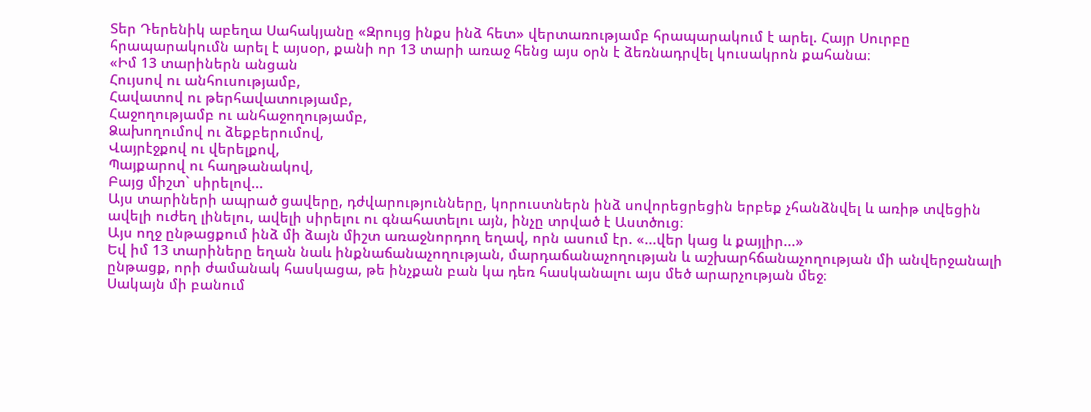Տեր Դերենիկ աբեղա Սահակյանը «Զրույց ինքս ինձ հետ» վերտառությամբ հրապարակում է արել. Հայր Սուրբը հրապարակումն արել է այսօր, քանի որ 13 տարի առաջ հենց այս օրն է ձեռնադրվել կուսակրոն քահանա։
«Իմ 13 տարիներն անցան
Հույսով ու անհուսությամբ,
Հավատով ու թերհավատությամբ,
Հաջողությամբ ու անհաջողությամբ,
Ձախողումով ու ձեքբերումով,
Վայրէջքով ու վերելքով,
Պայքարով ու հաղթանակով,
Բայց միշտ` սիրելով...
Այս տարիների ապրած ցավերը, դժվարությունները, կորուստներն ինձ սովորեցրեցին երբեք չհանձնվել և առիթ տվեցին ավելի ուժեղ լինելու, ավելի սիրելու ու գնահատելու այն, ինչը տրված է Աստծուց։
Այս ողջ ընթացքում ինձ մի ձայն միշտ առաջնորդող եղավ, որն ասում էր. «...վեր կաց և քայլիր...»
Եվ իմ 13 տարիները եղան նաև ինքնաճանաչողության, մարդաճանաչողության և աշխարհճանաչողության մի անվերջանալի ընթացք, որի ժամանակ հասկացա, թե ինչքան բան կա դեռ հասկանալու այս մեծ արարչության մեջ։
Սակայն մի բանում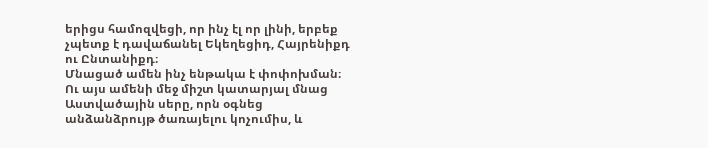երիցս համոզվեցի, որ ինչ էլ որ լինի, երբեք չպետք է դավաճանել Եկեղեցիդ, Հայրենիքդ ու Ընտանիքդ։
Մնացած ամեն ինչ ենթակա է փոփոխման։
Ու այս ամենի մեջ միշտ կատարյալ մնաց Աստվածային սերը, որն օգնեց անձանձրույթ ծառայելու կոչումիս, և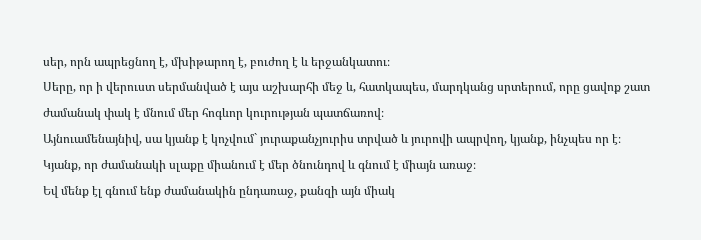սեր, որն ապրեցնող է, մխիթարող է, բուժող է և երջանկատու։
Սերը, որ ի վերուստ սերմանված է այս աշխարհի մեջ և, հատկապես, մարդկանց սրտերում, որը ցավոք շատ ժամանակ փակ է մնում մեր հոգևոր կուրության պատճառով։
Այնուամենայնիվ, սա կյանք է կոչվում` յուրաքանչյուրիս տրված և յուրովի ապրվող, կյանք, ինչպես որ է։
Կյանք, որ ժամանակի սլաքը միանում է մեր ծնունդով և գնում է միայն առաջ։
Եվ մենք էլ գնում ենք ժամանակին ընդառաջ, քանզի այն միակ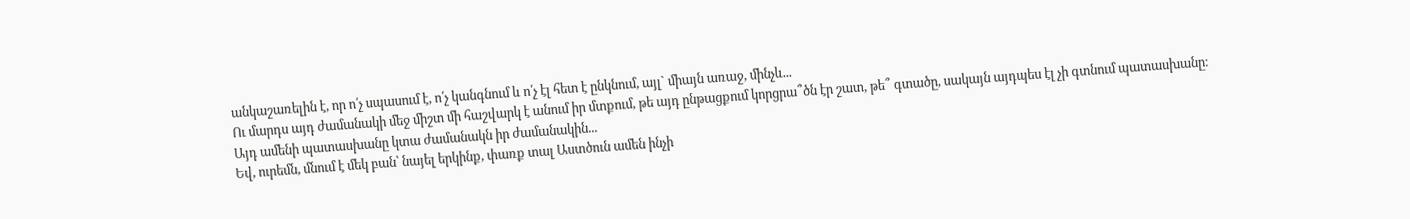անկաշառելին է, որ ո՛չ սպասում է, ո՛չ կանգնում և ո՛չ էլ հետ է ընկնում, այլ` միայն առաջ, մինչև...
Ու մարդս այդ ժամանակի մեջ միշտ մի հաշվարկ է անում իր մտքում, թե այդ ընթացքում կորցրա՞ծն էր շատ, թե՞ գտածը, սակայն այդպես էլ չի գտնում պատասխանը։
Այդ ամենի պատասխանը կտա ժամանակն իր ժամանակին...
Եվ, ուրեմն, մնում է մեկ բան՝ նայել երկինք, փառք տալ Աստծուն ամեն ինչի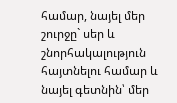համար, նայել մեր շուրջը` սեր և շնորհակալություն հայտնելու համար և նայել գետնին՝ մեր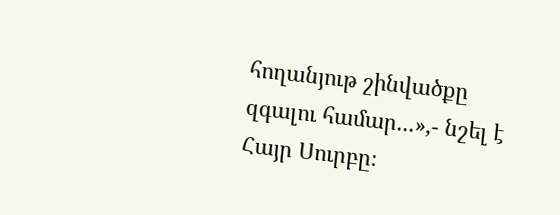հողանյութ շինվածքը զգալու համար...»,- նշել է Հայր Սուրբը։